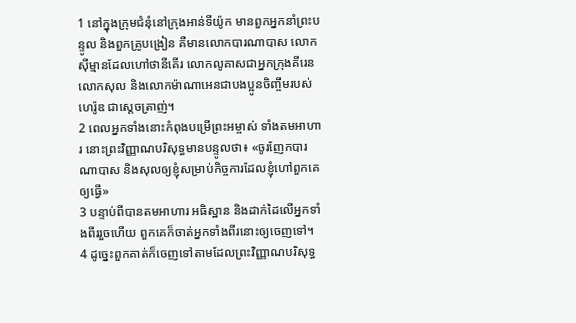1 នៅក្នុងក្រុមជំនុំនៅក្រុងអាន់ទីយ៉ូក មានពួកអ្នកនាំព្រះបន្ទូល និងពួកគ្រូបង្រៀន គឺមានលោកបារណាបាស លោកស៊ីម្មានដែលហៅថានីគើរ លោកលូគាសជាអ្នកក្រុងគីរេន លោកសុល និងលោកម៉ាណាអេនជាបងប្អូនចិញ្ចឹមរបស់ហេរ៉ូឌ ជាស្ដេចត្រាញ់។
2 ពេលអ្នកទាំងនោះកំពុងបម្រើព្រះអម្ចាស់ ទាំងតមអាហារ នោះព្រះវិញ្ញាណបរិសុទ្ធមានបន្ទូលថា៖ «ចូរញែកបារណាបាស និងសុលឲ្យខ្ញុំសម្រាប់កិច្ចការដែលខ្ញុំហៅពួកគេឲ្យធ្វើ»
3 បន្ទាប់ពីបានតមអាហារ អធិស្ឋាន និងដាក់ដៃលើអ្នកទាំងពីររួចហើយ ពួកគេក៏ចាត់អ្នកទាំងពីរនោះឲ្យចេញទៅ។
4 ដូច្នេះពួកគាត់ក៏ចេញទៅតាមដែលព្រះវិញ្ញាណបរិសុទ្ធ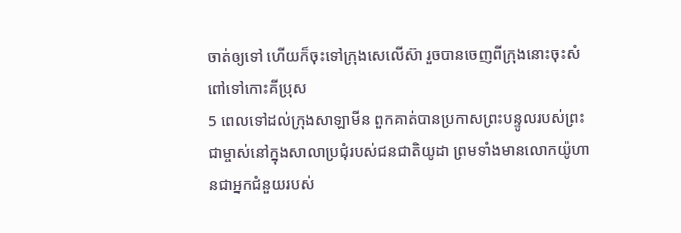ចាត់ឲ្យទៅ ហើយក៏ចុះទៅក្រុងសេលើស៊ា រួចបានចេញពីក្រុងនោះចុះសំពៅទៅកោះគីប្រុស
5 ពេលទៅដល់ក្រុងសាឡាមីន ពួកគាត់បានប្រកាសព្រះបន្ទូលរបស់ព្រះជាម្ចាស់នៅក្នុងសាលាប្រជុំរបស់ជនជាតិយូដា ព្រមទាំងមានលោកយ៉ូហានជាអ្នកជំនួយរបស់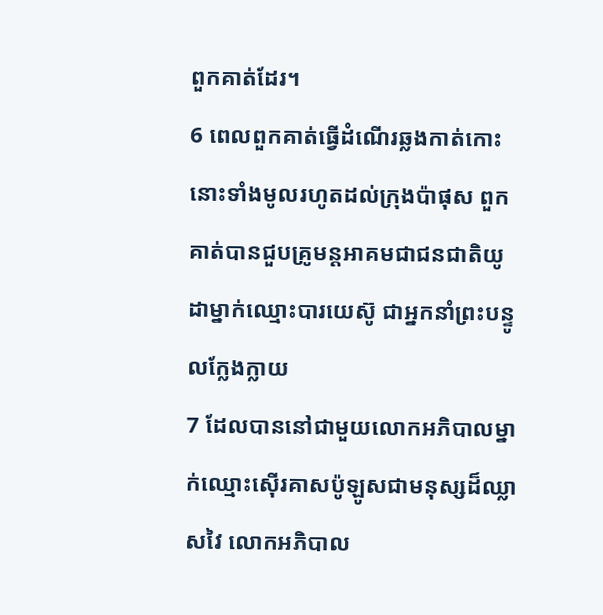ពួកគាត់ដែរ។
6 ពេលពួកគាត់ធ្វើដំណើរឆ្លងកាត់កោះនោះទាំងមូលរហូតដល់ក្រុងប៉ាផុស ពួកគាត់បានជួបគ្រូមន្ដអាគមជាជនជាតិយូដាម្នាក់ឈ្មោះបារយេស៊ូ ជាអ្នកនាំព្រះបន្ទូលក្លែងក្លាយ
7 ដែលបាននៅជាមួយលោកអភិបាលម្នាក់ឈ្មោះស៊ើរគាសប៉ូឡូសជាមនុស្សដ៏ឈ្លាសវៃ លោកអភិបាល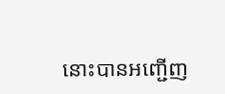នោះបានអញ្ជើញ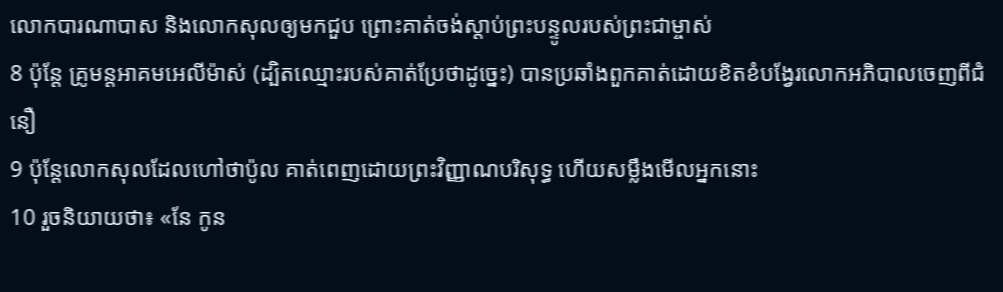លោកបារណាបាស និងលោកសុលឲ្យមកជួប ព្រោះគាត់ចង់ស្ដាប់ព្រះបន្ទូលរបស់ព្រះជាម្ចាស់
8 ប៉ុន្ដែ គ្រូមន្ដអាគមអេលីម៉ាស់ (ដ្បិតឈ្មោះរបស់គាត់ប្រែថាដូច្នេះ) បានប្រឆាំងពួកគាត់ដោយខិតខំបង្វែរលោកអភិបាលចេញពីជំនឿ
9 ប៉ុន្ដែលោកសុលដែលហៅថាប៉ូល គាត់ពេញដោយព្រះវិញ្ញាណបរិសុទ្ធ ហើយសម្លឹងមើលអ្នកនោះ
10 រួចនិយាយថា៖ «នែ កូន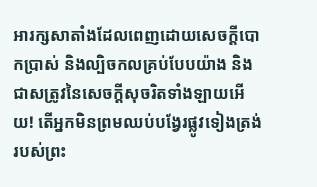អារក្សសាតាំងដែលពេញដោយសេចក្ដីបោកប្រាស់ និងល្បិចកលគ្រប់បែបយ៉ាង និងជាសត្រូវនៃសេចក្ដីសុចរិតទាំងឡាយអើយ! តើអ្នកមិនព្រមឈប់បង្វែរផ្លូវទៀងត្រង់របស់ព្រះ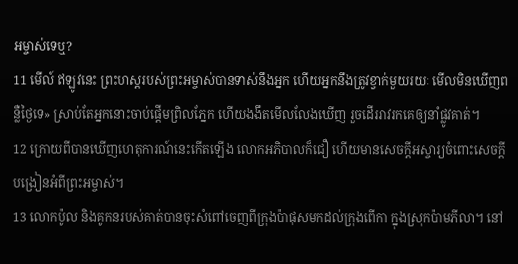អម្ចាស់ទេឬ?
11 មើល៍ ឥឡូវនេះ ព្រះហស្ដរបស់ព្រះអម្ចាស់បានទាស់នឹងអ្នក ហើយអ្នកនឹងត្រូវខ្វាក់មួយរយៈ មើលមិនឃើញពន្លឺថ្ងៃទេ» ស្រាប់តែអ្នកនោះចាប់ផ្ដើមព្រិលភ្នែក ហើយងងឹតមើលលែងឃើញ រួចដើររាវរកគេឲ្យនាំផ្លូវគាត់។
12 ក្រោយពីបានឃើញហេតុការណ៍នេះកើតឡើង លោកអភិបាលក៏ជឿ ហើយមានសេចក្ដីអស្ចារ្យចំពោះសេចក្ដីបង្រៀនអំពីព្រះអម្ចាស់។
13 លោកប៉ូល និងគូកនរបស់គាត់បានចុះសំពៅចេញពីក្រុងប៉ាផុសមកដល់ក្រុងពើកា ក្នុងស្រុកប៉ាមភីលា។ នៅ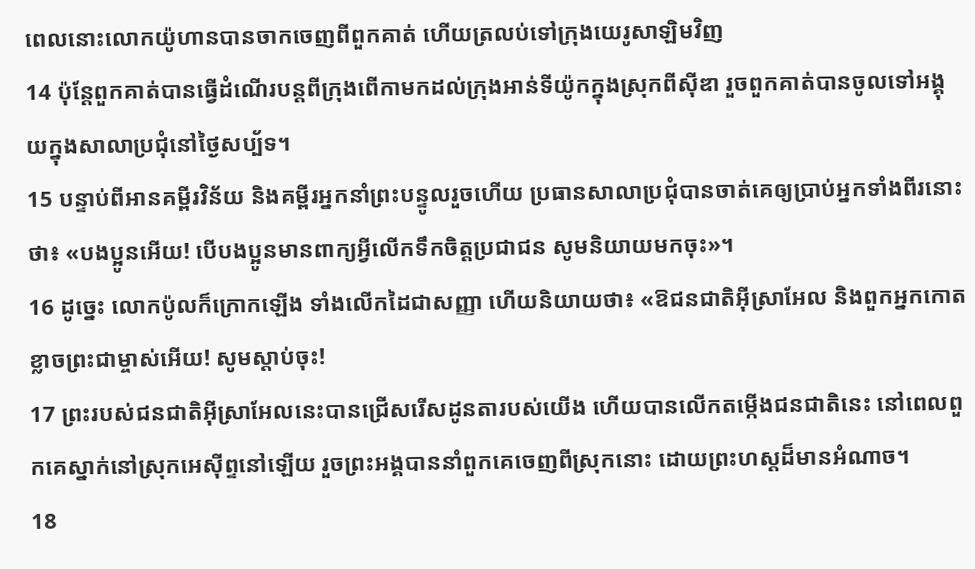ពេលនោះលោកយ៉ូហានបានចាកចេញពីពួកគាត់ ហើយត្រលប់ទៅក្រុងយេរូសាឡិមវិញ
14 ប៉ុន្ដែពួកគាត់បានធ្វើដំណើរបន្ដពីក្រុងពើកាមកដល់ក្រុងអាន់ទីយ៉ូកក្នុងស្រុកពីស៊ីឌា រួចពួកគាត់បានចូលទៅអង្គុយក្នុងសាលាប្រជុំនៅថ្ងៃសប្ប័ទ។
15 បន្ទាប់ពីអានគម្ពីរវិន័យ និងគម្ពីរអ្នកនាំព្រះបន្ទូលរួចហើយ ប្រធានសាលាប្រជុំបានចាត់គេឲ្យប្រាប់អ្នកទាំងពីរនោះថា៖ «បងប្អូនអើយ! បើបងប្អូនមានពាក្យអ្វីលើកទឹកចិត្ដប្រជាជន សូមនិយាយមកចុះ»។
16 ដូច្នេះ លោកប៉ូលក៏ក្រោកឡើង ទាំងលើកដៃជាសញ្ញា ហើយនិយាយថា៖ «ឱជនជាតិអ៊ីស្រាអែល និងពួកអ្នកកោតខ្លាចព្រះជាម្ចាស់អើយ! សូមស្ដាប់ចុះ!
17 ព្រះរបស់ជនជាតិអ៊ីស្រាអែលនេះបានជ្រើសរើសដូនតារបស់យើង ហើយបានលើកតម្កើងជនជាតិនេះ នៅពេលពួកគេស្នាក់នៅស្រុកអេស៊ីព្ទនៅឡើយ រួចព្រះអង្គបាននាំពួកគេចេញពីស្រុកនោះ ដោយព្រះហស្ដដ៏មានអំណាច។
18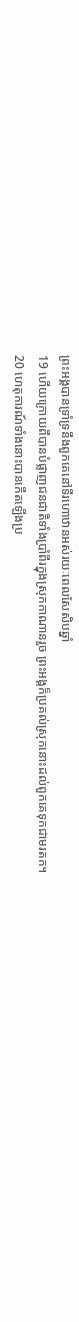ព្រះអង្គបានទ្រាំទ្រនឹងពួកគេនៅទីរហោឋានអស់រយៈពេលសែសិបឆ្នាំ
19 ហើយក្រោយពីបានបំផ្លាញជនជាតិទាំងប្រាំពីរក្នុងស្រុកកាណានរួច ព្រះអង្គក៏ប្រគល់ស្រុកនោះដល់ពួកគេទុកជាមរតក។
20 ហេតុការណ៍ទាំងនោះបានកើតឡើងប្រ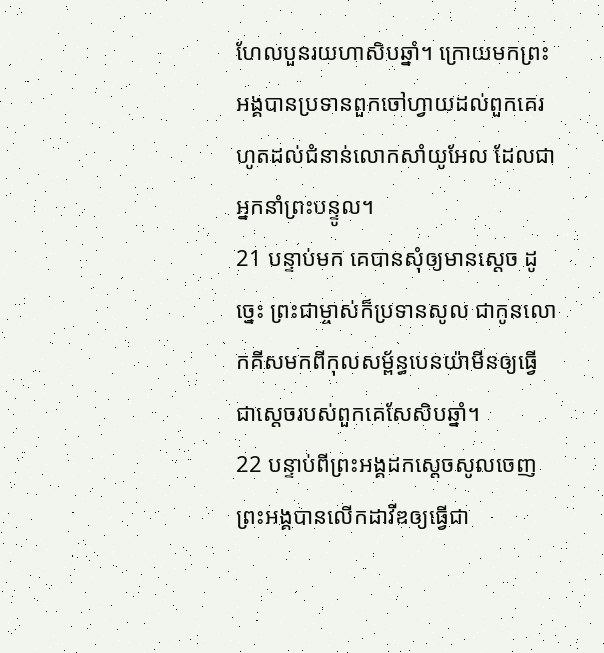ហែលបួនរយហាសិបឆ្នាំ។ ក្រោយមកព្រះអង្គបានប្រទានពួកចៅហ្វាយដល់ពួកគេរហូតដល់ជំនាន់លោកសាំយូអែល ដែលជាអ្នកនាំព្រះបន្ទូល។
21 បន្ទាប់មក គេបានសុំឲ្យមានស្ដេច ដូច្នេះ ព្រះជាម្ចាស់ក៏ប្រទានសូល ជាកូនលោកគីសមកពីកុលសម្ព័ន្ធបេនយ៉ាមីនឲ្យធ្វើជាស្ដេចរបស់ពួកគេសែសិបឆ្នាំ។
22 បន្ទាប់ពីព្រះអង្គដកស្ដេចសូលចេញ ព្រះអង្គបានលើកដាវីឌឲ្យធ្វើជា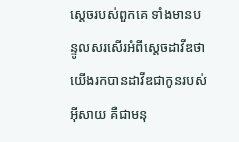ស្ដេចរបស់ពួកគេ ទាំងមានបន្ទូលសរសើរអំពីស្ដេចដាវីឌថា យើងរកបានដាវីឌជាកូនរបស់អ៊ីសាយ គឺជាមនុ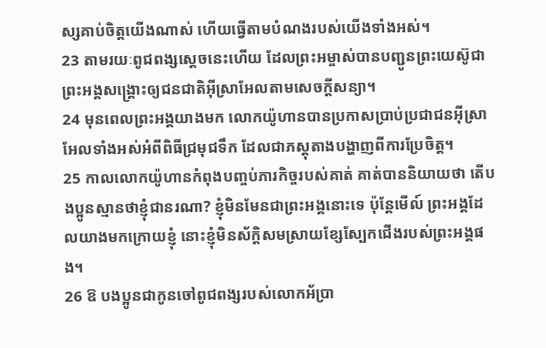ស្សគាប់ចិត្ដយើងណាស់ ហើយធ្វើតាមបំណងរបស់យើងទាំងអស់។
23 តាមរយៈពូជពង្សស្ដេចនេះហើយ ដែលព្រះអម្ចាស់បានបញ្ជូនព្រះយេស៊ូជាព្រះអង្គសង្គ្រោះឲ្យជនជាតិអ៊ីស្រាអែលតាមសេចក្ដីសន្យា។
24 មុនពេលព្រះអង្គយាងមក លោកយ៉ូហានបានប្រកាសប្រាប់ប្រជាជនអ៊ីស្រាអែលទាំងអស់អំពីពិធីជ្រមុជទឹក ដែលជាភស្ដុតាងបង្ហាញពីការប្រែចិត្ត។
25 កាលលោកយ៉ូហានកំពុងបញ្ចប់ភារកិច្ចរបស់គាត់ គាត់បាននិយាយថា តើបងប្អូនស្មានថាខ្ញុំជានរណា? ខ្ញុំមិនមែនជាព្រះអង្គនោះទេ ប៉ុន្ដែមើល៍ ព្រះអង្គដែលយាងមកក្រោយខ្ញុំ នោះខ្ញុំមិនស័ក្ដិសមស្រាយខ្សែស្បែកជើងរបស់ព្រះអង្គផង។
26 ឱ បងប្អូនជាកូនចៅពូជពង្សរបស់លោកអ័ប្រា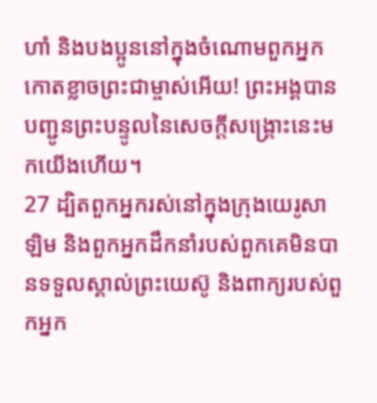ហាំ និងបងប្អូននៅក្នុងចំណោមពួកអ្នកកោតខ្លាចព្រះជាម្ចាស់អើយ! ព្រះអង្គបានបញ្ជូនព្រះបន្ទូលនៃសេចក្ដីសង្គ្រោះនេះមកយើងហើយ។
27 ដ្បិតពួកអ្នករស់នៅក្នុងក្រុងយេរូសាឡិម និងពួកអ្នកដឹកនាំរបស់ពួកគេមិនបានទទួលស្គាល់ព្រះយេស៊ូ និងពាក្យរបស់ពួកអ្នក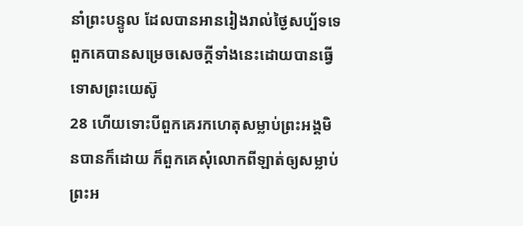នាំព្រះបន្ទូល ដែលបានអានរៀងរាល់ថ្ងៃសប្ប័ទទេ ពួកគេបានសម្រេចសេចក្ដីទាំងនេះដោយបានធ្វើទោសព្រះយេស៊ូ
28 ហើយទោះបីពួកគេរកហេតុសម្លាប់ព្រះអង្គមិនបានក៏ដោយ ក៏ពួកគេសុំលោកពីឡាត់ឲ្យសម្លាប់ព្រះអ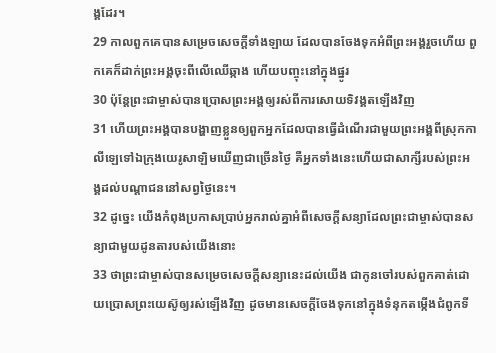ង្គដែរ។
29 កាលពួកគេបានសម្រេចសេចក្ដីទាំងឡាយ ដែលបានចែងទុកអំពីព្រះអង្គរួចហើយ ពួកគេក៏ដាក់ព្រះអង្គចុះពីលើឈើឆ្កាង ហើយបញ្ចុះនៅក្នុងផ្នូរ
30 ប៉ុន្ដែព្រះជាម្ចាស់បានប្រោសព្រះអង្គឲ្យរស់ពីការសោយទិវង្គតឡើងវិញ
31 ហើយព្រះអង្គបានបង្ហាញខ្លួនឲ្យពួកអ្នកដែលបានធ្វើដំណើរជាមួយព្រះអង្គពីស្រុកកាលីឡេទៅឯក្រុងយេរូសាឡិមឃើញជាច្រើនថ្ងៃ គឺអ្នកទាំងនេះហើយជាសាក្សីរបស់ព្រះអង្គដល់បណ្ដាជននៅសព្វថ្ងៃនេះ។
32 ដូច្នេះ យើងកំពុងប្រកាសប្រាប់អ្នករាល់គ្នាអំពីសេចក្ដីសន្យាដែលព្រះជាម្ចាស់បានសន្យាជាមួយដូនតារបស់យើងនោះ
33 ថាព្រះជាម្ចាស់បានសម្រេចសេចក្ដីសន្យានេះដល់យើង ជាកូនចៅរបស់ពួកគាត់ដោយប្រោសព្រះយេស៊ូឲ្យរស់ឡើងវិញ ដូចមានសេចក្ដីចែងទុកនៅក្នុងទំនុកតម្កើងជំពូកទី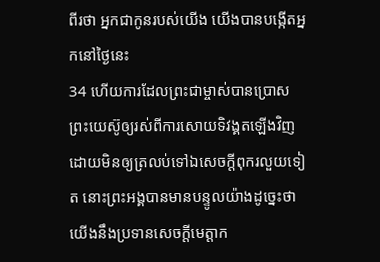ពីរថា អ្នកជាកូនរបស់យើង យើងបានបង្កើតអ្នកនៅថ្ងៃនេះ
34 ហើយការដែលព្រះជាម្ចាស់បានប្រោសព្រះយេស៊ូឲ្យរស់ពីការសោយទិវង្គតឡើងវិញ ដោយមិនឲ្យត្រលប់ទៅឯសេចក្ដីពុករលួយទៀត នោះព្រះអង្គបានមានបន្ទូលយ៉ាងដូច្នេះថា យើងនឹងប្រទានសេចក្ដីមេត្ដាក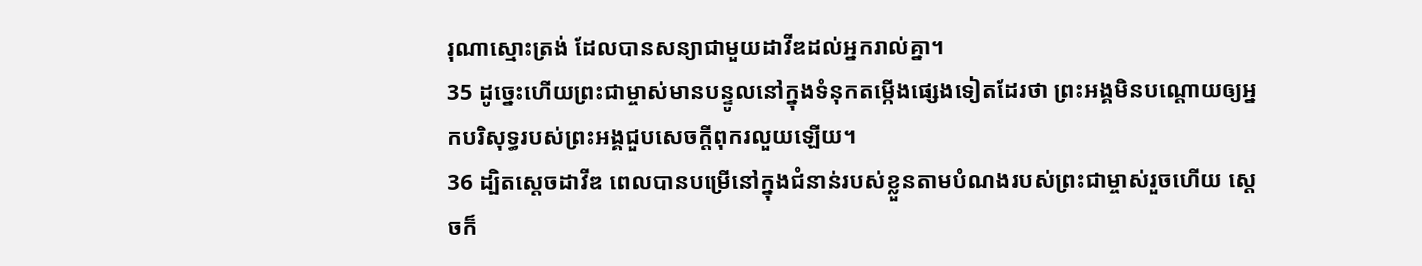រុណាស្មោះត្រង់ ដែលបានសន្យាជាមួយដាវីឌដល់អ្នករាល់គ្នា។
35 ដូច្នេះហើយព្រះជាម្ចាស់មានបន្ទូលនៅក្នុងទំនុកតម្កើងផ្សេងទៀតដែរថា ព្រះអង្គមិនបណ្ដោយឲ្យអ្នកបរិសុទ្ធរបស់ព្រះអង្គជួបសេចក្ដីពុករលួយឡើយ។
36 ដ្បិតស្ដេចដាវីឌ ពេលបានបម្រើនៅក្នុងជំនាន់របស់ខ្លួនតាមបំណងរបស់ព្រះជាម្ចាស់រួចហើយ ស្ដេចក៏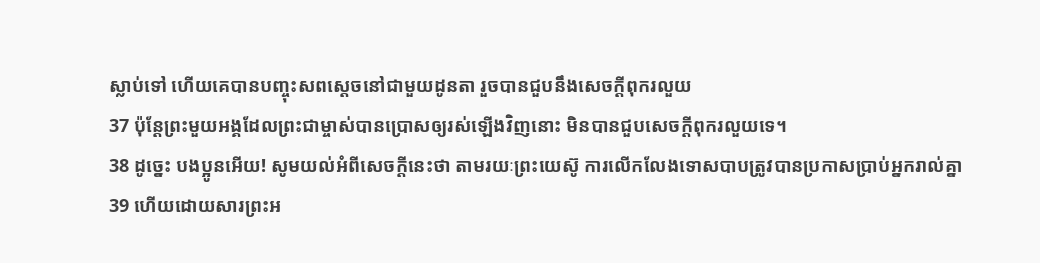ស្លាប់ទៅ ហើយគេបានបញ្ចុះសពស្ដេចនៅជាមួយដូនតា រួចបានជួបនឹងសេចក្ដីពុករលួយ
37 ប៉ុន្ដែព្រះមួយអង្គដែលព្រះជាម្ចាស់បានប្រោសឲ្យរស់ឡើងវិញនោះ មិនបានជួបសេចក្ដីពុករលួយទេ។
38 ដូច្នេះ បងប្អូនអើយ! សូមយល់អំពីសេចក្ដីនេះថា តាមរយៈព្រះយេស៊ូ ការលើកលែងទោសបាបត្រូវបានប្រកាសប្រាប់អ្នករាល់គ្នា
39 ហើយដោយសារព្រះអ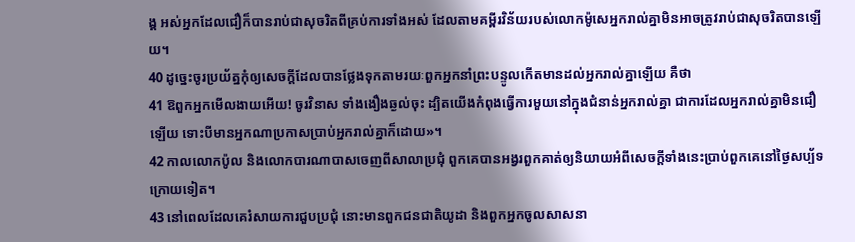ង្គ អស់អ្នកដែលជឿក៏បានរាប់ជាសុចរិតពីគ្រប់ការទាំងអស់ ដែលតាមគម្ពីរវិន័យរបស់លោកម៉ូសេអ្នករាល់គ្នាមិនអាចត្រូវរាប់ជាសុចរិតបានឡើយ។
40 ដូច្នេះចូរប្រយ័ត្នកុំឲ្យសេចក្ដីដែលបានថ្លែងទុកតាមរយៈពួកអ្នកនាំព្រះបន្ទូលកើតមានដល់អ្នករាល់គ្នាឡើយ គឺថា
41 ឱពួកអ្នកមើលងាយអើយ! ចូរវិនាស ទាំងងឿងឆ្ងល់ចុះ ដ្បិតយើងកំពុងធ្វើការមួយនៅក្នុងជំនាន់អ្នករាល់គ្នា ជាការដែលអ្នករាល់គ្នាមិនជឿឡើយ ទោះបីមានអ្នកណាប្រកាសប្រាប់អ្នករាល់គ្នាក៏ដោយ»។
42 កាលលោកប៉ូល និងលោកបារណាបាសចេញពីសាលាប្រជុំ ពួកគេបានអង្វរពួកគាត់ឲ្យនិយាយអំពីសេចក្ដីទាំងនេះប្រាប់ពួកគេនៅថ្ងៃសប្ប័ទក្រោយទៀត។
43 នៅពេលដែលគេរំសាយការជួបប្រជុំ នោះមានពួកជនជាតិយូដា និងពួកអ្នកចូលសាសនា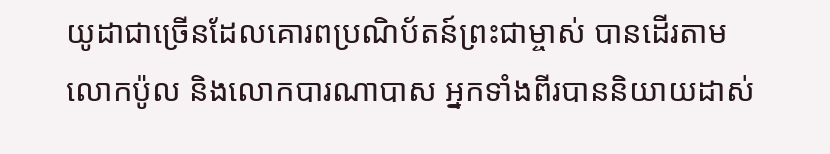យូដាជាច្រើនដែលគោរពប្រណិប័តន៍ព្រះជាម្ចាស់ បានដើរតាមលោកប៉ូល និងលោកបារណាបាស អ្នកទាំងពីរបាននិយាយដាស់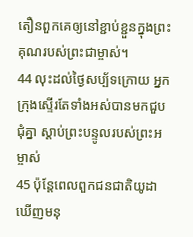តឿនពួកគេឲ្យនៅខ្ជាប់ខ្ជួនក្នុងព្រះគុណរបស់ព្រះជាម្ចាស់។
44 លុះដល់ថ្ងៃសប្ប័ទក្រោយ អ្នកក្រុងស្ទើរតែទាំងអស់បានមកជួបជុំគ្នា ស្ដាប់ព្រះបន្ទូលរបស់ព្រះអម្ចាស់
45 ប៉ុន្ដែពេលពួកជនជាតិយូដាឃើញមនុ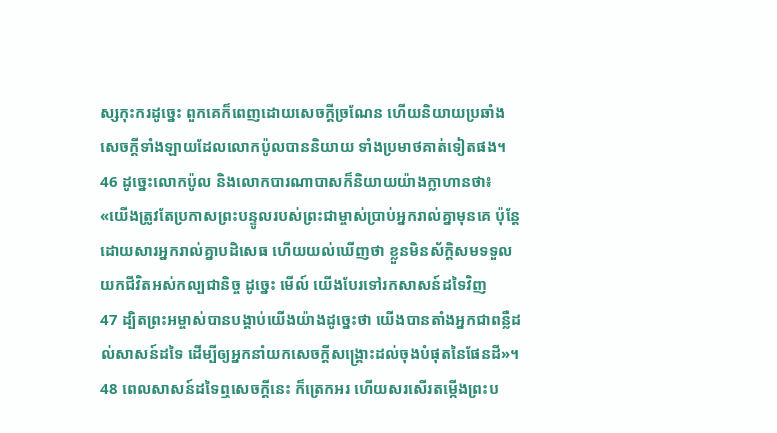ស្សកុះករដូច្នេះ ពួកគេក៏ពេញដោយសេចក្ដីច្រណែន ហើយនិយាយប្រឆាំងសេចក្ដីទាំងឡាយដែលលោកប៉ូលបាននិយាយ ទាំងប្រមាថគាត់ទៀតផង។
46 ដូច្នេះលោកប៉ូល និងលោកបារណាបាសក៏និយាយយ៉ាងក្លាហានថា៖ «យើងត្រូវតែប្រកាសព្រះបន្ទូលរបស់ព្រះជាម្ចាស់ប្រាប់អ្នករាល់គ្នាមុនគេ ប៉ុន្ដែដោយសារអ្នករាល់គ្នាបដិសេធ ហើយយល់ឃើញថា ខ្លួនមិនស័ក្ដិសមទទួលយកជីវិតអស់កល្បជានិច្ច ដូច្នេះ មើល៍ យើងបែរទៅរកសាសន៍ដទៃវិញ
47 ដ្បិតព្រះអម្ចាស់បានបង្គាប់យើងយ៉ាងដូច្នេះថា យើងបានតាំងអ្នកជាពន្លឺដល់សាសន៍ដទៃ ដើម្បីឲ្យអ្នកនាំយកសេចក្ដីសង្គ្រោះដល់ចុងបំផុតនៃផែនដី»។
48 ពេលសាសន៍ដទៃឮសេចក្ដីនេះ ក៏ត្រេកអរ ហើយសរសើរតម្កើងព្រះប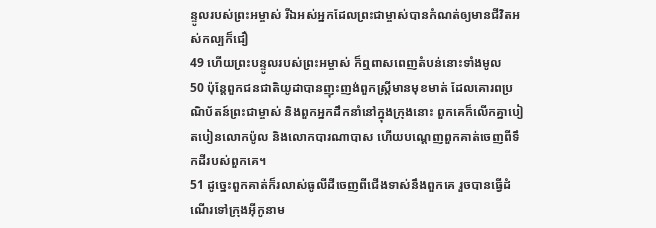ន្ទូលរបស់ព្រះអម្ចាស់ រីឯអស់អ្នកដែលព្រះជាម្ចាស់បានកំណត់ឲ្យមានជីវិតអស់កល្បក៏ជឿ
49 ហើយព្រះបន្ទូលរបស់ព្រះអម្ចាស់ ក៏ឮពាសពេញតំបន់នោះទាំងមូល
50 ប៉ុន្ដែពួកជនជាតិយូដាបានញុះញង់ពួកស្ដ្រីមានមុខមាត់ ដែលគោរពប្រណិប័តន៍ព្រះជាម្ចាស់ និងពួកអ្នកដឹកនាំនៅក្នុងក្រុងនោះ ពួកគេក៏លើកគ្នាបៀតបៀនលោកប៉ូល និងលោកបារណាបាស ហើយបណ្ដេញពួកគាត់ចេញពីទឹកដីរបស់ពួកគេ។
51 ដូច្នេះពួកគាត់ក៏រលាស់ធូលីដីចេញពីជើងទាស់នឹងពួកគេ រួចបានធ្វើដំណើរទៅក្រុងអ៊ីកូនាម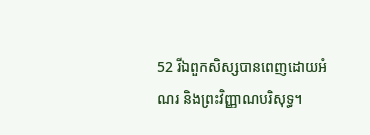52 រីឯពួកសិស្សបានពេញដោយអំណរ និងព្រះវិញ្ញាណបរិសុទ្ធ។